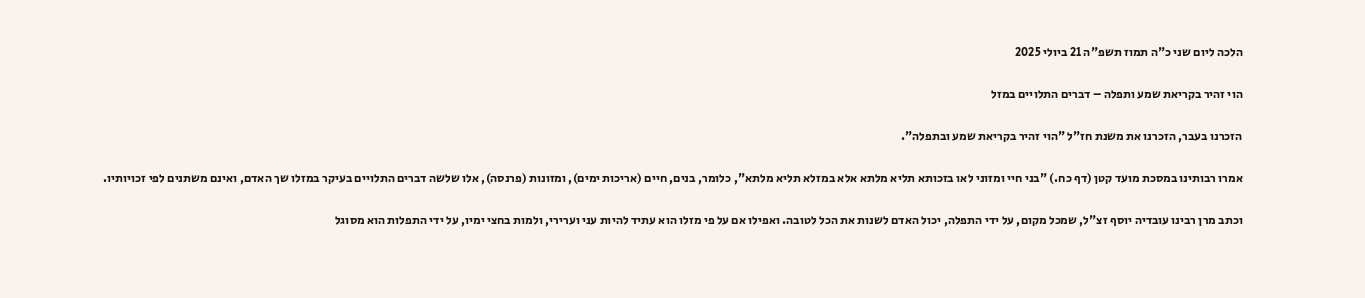הלכה ליום שני כ"ה תמוז תשפ"ה 21 ביולי 2025

הוי זהיר בקריאת שמע ותפלה – דברים התלויים במזל

הזכרנו בעבר, הזכרנו את משנת חז"ל "הוי זהיר בקריאת שמע ובתפלה".

אמרו רבותינו במסכת מועד קטן (דף כח.) "בני חיי ומזוני לאו בזכותא תליא מלתא אלא במזלא תליא מלתא", כלומר, בנים, חיים (אריכות ימים), ומזונות (פרנסה), אלו שלשה דברים התלויים בעיקר במזלו שך האדם, ואינם משתנים לפי זכויותיו.

וכתב מרן רבינו עובדיה יוסף זצ"ל, שמכל מקום, על ידי התפלה, יכול האדם לשנות את הכל לטובה. ואפילו אם על פי מזלו הוא עתיד להיות עני וערירי, ולמות בחצי ימיו, על ידי התפלות הוא מסוגל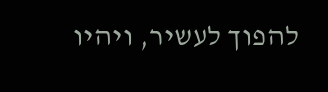להפוך לעשיר, ויהיו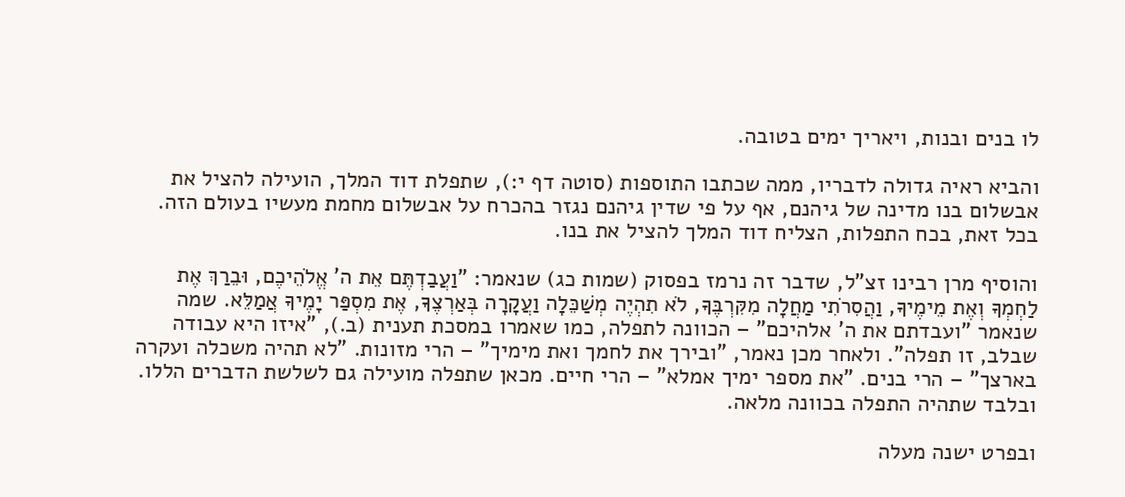לו בנים ובנות, ויאריך ימים בטובה.

והביא ראיה גדולה לדבריו, ממה שכתבו התוספות (סוטה דף י:), שתפלת דוד המלך, הועילה להציל את אבשלום בנו מדינה של גיהנם, אף על פי שדין גיהנם נגזר בהכרח על אבשלום מחמת מעשיו בעולם הזה. בכל זאת, בכח התפלות, הצליח דוד המלך להציל את בנו.

והוסיף מרן רבינו זצ"ל, שדבר זה נרמז בפסוק (שמות כג) שנאמר: "וַעֲבַדְתֶּם אֵת ה' אֱלֹהֵיכֶם, וּבֵרַךְ אֶת לַחְמְךָ וְאֶת מֵימֶיךָ, וַהֲסִרֹתִי מַחֲלָה מִקִּרְבֶּךָ, לֹא תִהְיֶה מְשַׁכֵּלָה וַעֲקָרָה בְּאַרְצֶךָ, אֶת מִסְפַּר יָמֶיךָ אֲמַלֵּא. שמה שנאמר "ועבדתם את ה' אלהיכם" – הכוונה לתפלה, כמו שאמרו במסכת תענית (ב.), "איזו היא עבודה שבלב, זו תפלה". ולאחר מכן נאמר, "ובירך את לחמך ואת מימיך" – הרי מזונות. "לא תהיה משכלה ועקרה בארצך" – הרי בנים. "את מספר ימיך אמלא" – הרי חיים. מכאן שתפלה מועילה גם לשלשת הדברים הללו. ובלבד שתהיה התפלה בכוונה מלאה.

ובפרט ישנה מעלה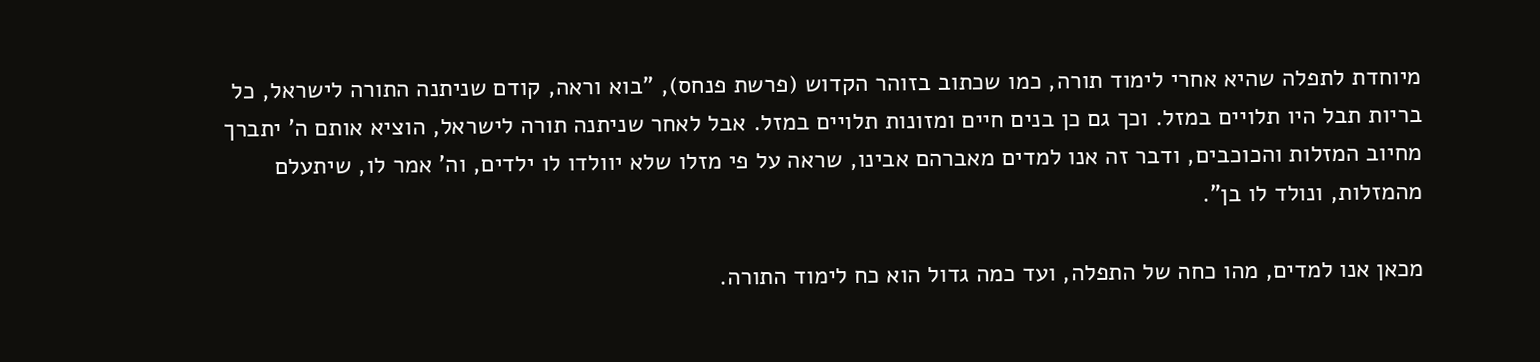מיוחדת לתפלה שהיא אחרי לימוד תורה, כמו שכתוב בזוהר הקדוש (פרשת פנחס), "בוא וראה, קודם שניתנה התורה לישראל, כל בריות תבל היו תלויים במזל. וכך גם כן בנים חיים ומזונות תלויים במזל. אבל לאחר שניתנה תורה לישראל, הוציא אותם ה' יתברך מחיוב המזלות והכוכבים, ודבר זה אנו למדים מאברהם אבינו, שראה על פי מזלו שלא יוולדו לו ילדים, וה' אמר לו, שיתעלם מהמזלות, ונולד לו בן".

מכאן אנו למדים, מהו כחה של התפלה, ועד כמה גדול הוא כח לימוד התורה.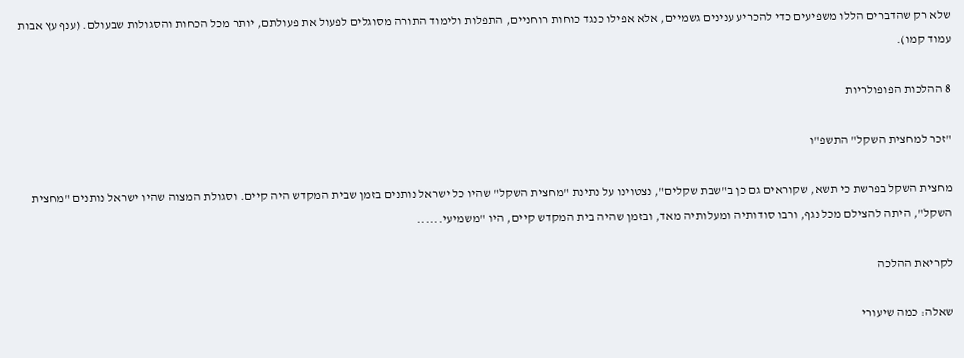שלא רק שהדברים הללו משפיעים כדי להכריע ענינים גשמיים, אלא אפילו כנגד כוחות רוחניים, התפלות ולימוד התורה מסוגלים לפעול את פעולתם, יותר מכל הכחות והסגולות שבעולם. (ענף עץ אבות עמוד קמו).

8 ההלכות הפופולריות

"זכר למחצית השקל" התשפ"ו

מחצית השקל בפרשת כי תשא, שקוראים גם כן ב"שבת שקלים", נצטוינו על נתינת "מחצית השקל" שהיו כל ישראל נותנים בזמן שבית המקדש היה קיים. וסגולת המצוה שהיו ישראל נותנים "מחצית השקל", היתה להצילם מכל נגף, ורבו סודותיה ומעלותיה מאד, ובזמן שהיה בית המקדש קיים, היו "משמיעי......

לקריאת ההלכה

שאלה: כמה שיעורי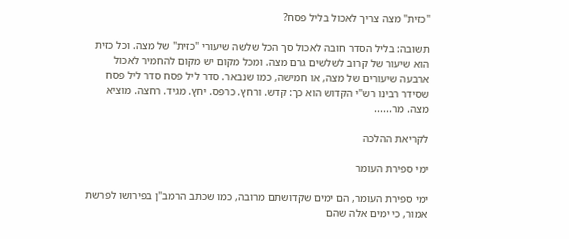"כזית" מצה צריך לאכול בליל פסח?

תשובה: בליל הסדר חובה לאכול סך הכל שלשה שיעורי "כזית" של מצה. וכל כזית הוא שיעור של קרוב לשלשים גרם מצה. ומכל מקום יש מקום להחמיר לאכול ארבעה שיעורים של מצה, או חמישה, כמו שנבאר. סדר ליל פסח סדר ליל פסח שסידר רבינו רש"י הקדוש הוא כך: קדש. ורחץ. כרפס. יחץ. מגיד. רחצה. מוציא מצה. מר......

לקריאת ההלכה

ימי ספירת העומר

ימי ספירת העומר, הם ימים שקדושתם מרובה, כמו שכתב הרמב"ן בפירושו לפרשת אמור, כי ימים אלה שהם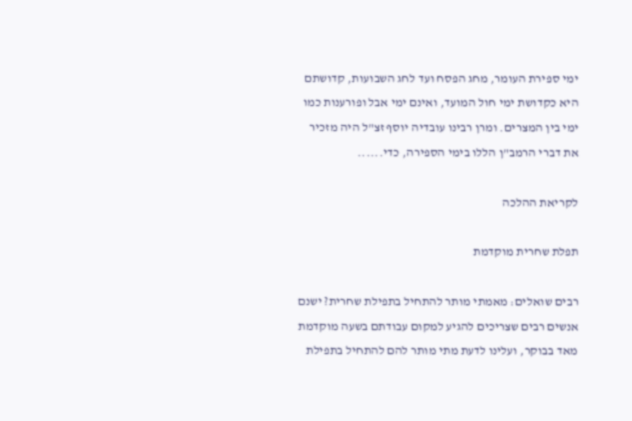ימי ספירת העומר, מחג הפסח ועד לחג השבועות, קדושתם היא כקדושת ימי חול המועד, ואינם ימי אבל ופורענות כמו ימי בין המצרים. ומרן רבינו עובדיה יוסף זצ"ל היה מזכיר את דברי הרמב"ן הללו בימי הספירה, כדי......

לקריאת ההלכה

תפלת שחרית מוקדמת

רבים שואלים: מאמתי מותר להתחיל בתפילת שחרית? ישנם אנשים רבים שצריכים להגיע למקום עבודתם בשעה מוקדמת מאד בבוקר, ועלינו לדעת מתי מותר להם להתחיל בתפילת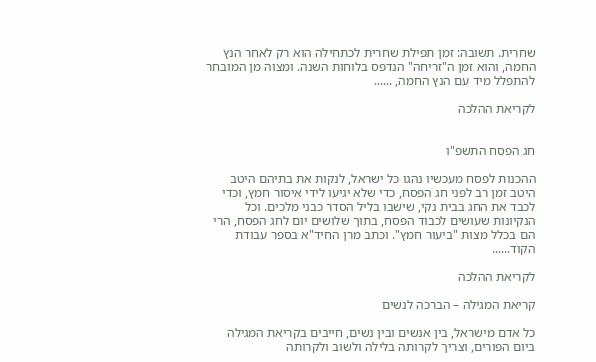שחרית. תשובה: זמן תפילת שחרית לכתחילה הוא רק לאחר הנץ החמה, והוא זמן ה"זריחה" הנדפס בלוחות השנה. ומצוה מן המובחר להתפלל מיד עם הנץ החמה, ......

לקריאת ההלכה


חג הפסח התשפ"ו

ההכנות לפסח מעכשיו נהגו כל ישראל, לנקות את בתיהם היטב היטב זמן רב לפני חג הפסח, כדי שלא יגיעו לידי איסור חמץ, וכדי לכבד את החג בבית נקי, שישבו בליל הסדר כבני מלכים. וכל הנקיונות שעושים לכבוד הפסח, בתוך שלושים יום לחג הפסח, הרי הם בכלל מצות "ביעור חמץ". וכתב מרן החיד"א בספר עבודת הקוד......

לקריאת ההלכה

קריאת המגילה – הברכה לנשים

כל אדם מישראל, בין אנשים ובין נשים, חייבים בקריאת המגילה ביום הפורים, וצריך לקרותה בלילה ולשוב ולקרותה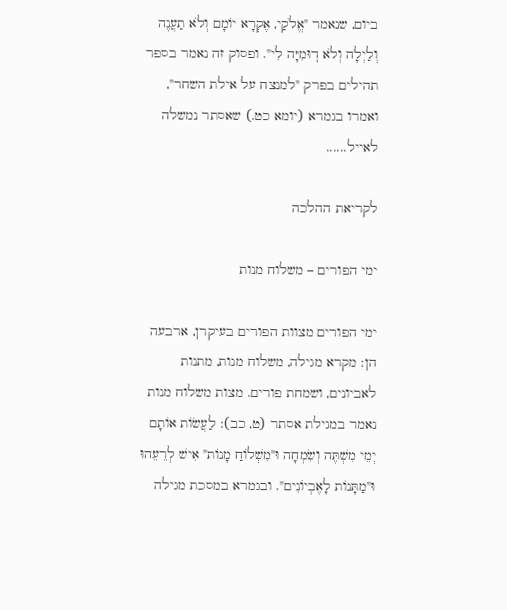ביום, שנאמר "אֱלֹקַי, אֶקְרָא יוֹמָם וְלֹא תַעֲנֶה וְלַיְלָה וְלֹא דֽוּמִיָּה לִי". ופסוק זה נאמר בספר תהילים בפרק "למנצח על אילת השחר", ואמרו בגמרא (יומא כט.) שאסתר נמשלה לאייל......

לקריאת ההלכה

ימי הפורים – משלוח מנות

ימי הפורים מצוות הפורים בעיקרן, ארבעה הן: מקרא מגילה, משלוח מנות, מתנות לאביונים, ושמחת פורים. מצות משלוח מנות נאמר במגילת אסתר (ט, כב): לַעֲשׂוֹת אוֹתָם יְמֵי מִשְׁתֶּה וְשִׂמְחָה וּ"מִשְׁלוֹחַ מָנוֹת" אִישׁ לְרֵעֵהוּ וּ"מַתָּנוֹת לָאֶבְיוֹנִים". ובגמרא במסכת מגילה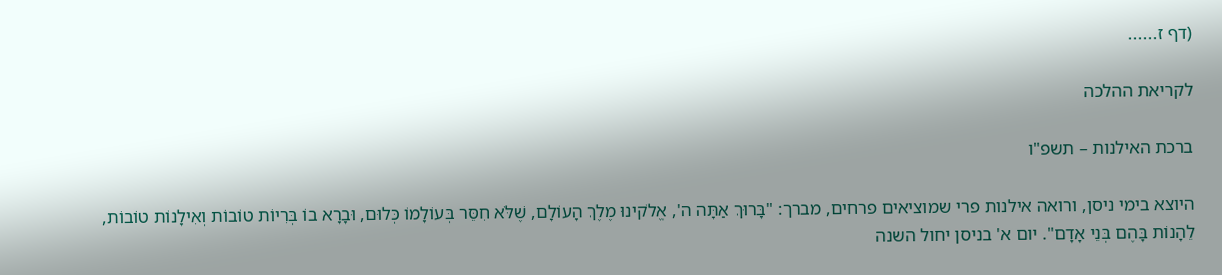(דף ז......

לקריאת ההלכה

ברכת האילנות – תשפ"ו

היוצא בימי ניסן, ורואה אילנות פרי שמוציאים פרחים, מברך: "בָּרוּךְ אַתָּה ה', אֱלֹקינוּ מֶלֶךְ הָעוֹלָם, שֶׁלֹּא חִסֵּר בְּעוֹלָמוֹ כְּלוּם, וּבָרָא בוֹ בְּרִיוֹת טוֹבוֹת וְאִילָנוֹת טוֹבוֹת, לֵהָנוֹת בָּהֶם בְּנֵי אָדָם". יום א' בניסן יחול השנה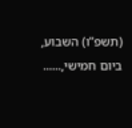(תשפ"ו) השבוע, ביום חמישי,......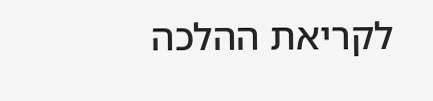לקריאת ההלכה